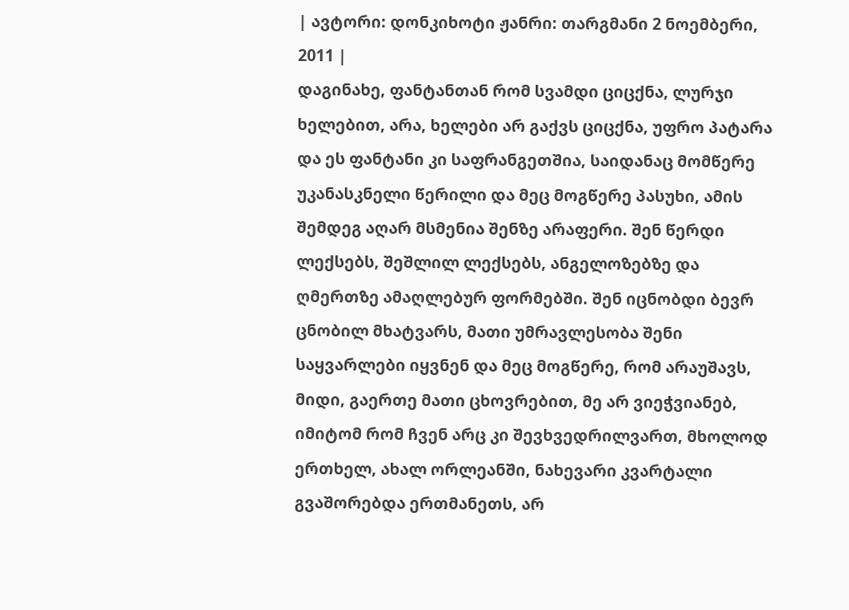| ავტორი: დონკიხოტი ჟანრი: თარგმანი 2 ნოემბერი, 2011 |
დაგინახე, ფანტანთან რომ სვამდი ციცქნა, ლურჯი ხელებით, არა, ხელები არ გაქვს ციცქნა, უფრო პატარა და ეს ფანტანი კი საფრანგეთშია, საიდანაც მომწერე უკანასკნელი წერილი და მეც მოგწერე პასუხი, ამის შემდეგ აღარ მსმენია შენზე არაფერი. შენ წერდი ლექსებს, შეშლილ ლექსებს, ანგელოზებზე და ღმერთზე ამაღლებურ ფორმებში. შენ იცნობდი ბევრ ცნობილ მხატვარს, მათი უმრავლესობა შენი საყვარლები იყვნენ და მეც მოგწერე, რომ არაუშავს, მიდი, გაერთე მათი ცხოვრებით, მე არ ვიეჭვიანებ, იმიტომ რომ ჩვენ არც კი შევხვედრილვართ, მხოლოდ ერთხელ, ახალ ორლეანში, ნახევარი კვარტალი გვაშორებდა ერთმანეთს, არ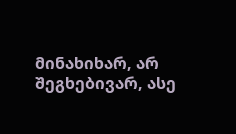მინახიხარ, არ შეგხებივარ, ასე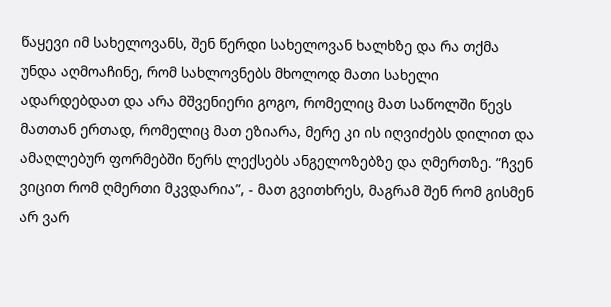წაყევი იმ სახელოვანს, შენ წერდი სახელოვან ხალხზე და რა თქმა უნდა აღმოაჩინე, რომ სახლოვნებს მხოლოდ მათი სახელი ადარდებდათ და არა მშვენიერი გოგო, რომელიც მათ საწოლში წევს მათთან ერთად, რომელიც მათ ეზიარა, მერე კი ის იღვიძებს დილით და ამაღლებურ ფორმებში წერს ლექსებს ანგელოზებზე და ღმერთზე. ”ჩვენ ვიცით რომ ღმერთი მკვდარია”, - მათ გვითხრეს, მაგრამ შენ რომ გისმენ არ ვარ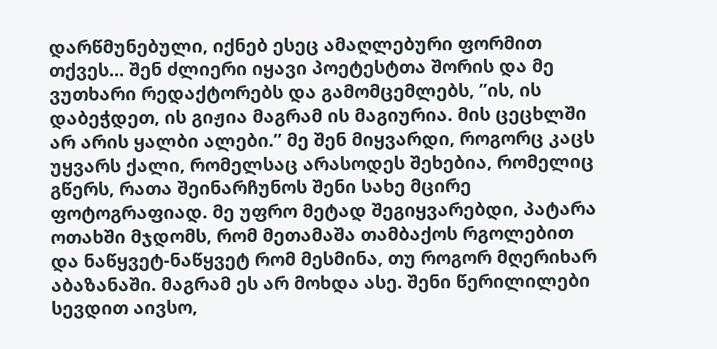დარწმუნებული, იქნებ ესეც ამაღლებური ფორმით თქვეს... შენ ძლიერი იყავი პოეტესტთა შორის და მე ვუთხარი რედაქტორებს და გამომცემლებს, ”ის, ის დაბეჭდეთ, ის გიჟია მაგრამ ის მაგიურია. მის ცეცხლში არ არის ყალბი ალები.” მე შენ მიყვარდი, როგორც კაცს უყვარს ქალი, რომელსაც არასოდეს შეხებია, რომელიც გწერს, რათა შეინარჩუნოს შენი სახე მცირე ფოტოგრაფიად. მე უფრო მეტად შეგიყვარებდი, პატარა ოთახში მჯდომს, რომ მეთამაშა თამბაქოს რგოლებით და ნაწყვეტ-ნაწყვეტ რომ მესმინა, თუ როგორ მღერიხარ აბაზანაში. მაგრამ ეს არ მოხდა ასე. შენი წერილილები სევდით აივსო,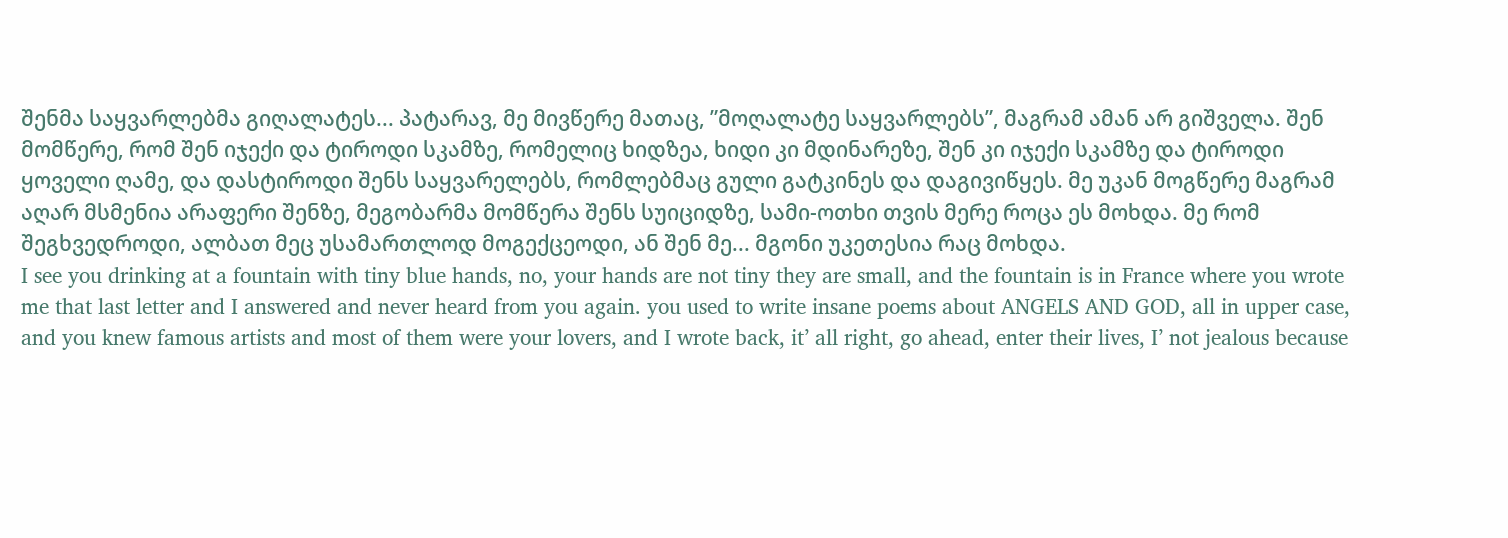შენმა საყვარლებმა გიღალატეს... პატარავ, მე მივწერე მათაც, ”მოღალატე საყვარლებს”, მაგრამ ამან არ გიშველა. შენ მომწერე, რომ შენ იჯექი და ტიროდი სკამზე, რომელიც ხიდზეა, ხიდი კი მდინარეზე, შენ კი იჯექი სკამზე და ტიროდი ყოველი ღამე, და დასტიროდი შენს საყვარელებს, რომლებმაც გული გატკინეს და დაგივიწყეს. მე უკან მოგწერე მაგრამ აღარ მსმენია არაფერი შენზე, მეგობარმა მომწერა შენს სუიციდზე, სამი-ოთხი თვის მერე როცა ეს მოხდა. მე რომ შეგხვედროდი, ალბათ მეც უსამართლოდ მოგექცეოდი, ან შენ მე... მგონი უკეთესია რაც მოხდა.
I see you drinking at a fountain with tiny blue hands, no, your hands are not tiny they are small, and the fountain is in France where you wrote me that last letter and I answered and never heard from you again. you used to write insane poems about ANGELS AND GOD, all in upper case, and you knew famous artists and most of them were your lovers, and I wrote back, it’ all right, go ahead, enter their lives, I’ not jealous because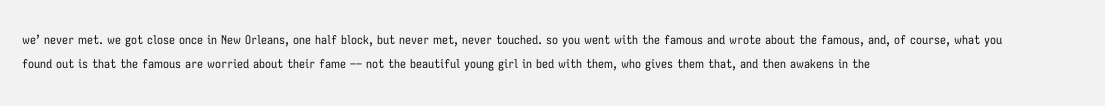we’ never met. we got close once in New Orleans, one half block, but never met, never touched. so you went with the famous and wrote about the famous, and, of course, what you found out is that the famous are worried about their fame –– not the beautiful young girl in bed with them, who gives them that, and then awakens in the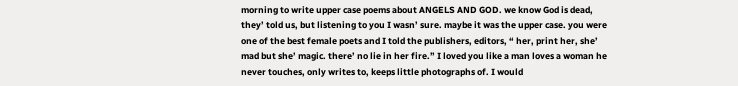morning to write upper case poems about ANGELS AND GOD. we know God is dead, they’ told us, but listening to you I wasn’ sure. maybe it was the upper case. you were one of the best female poets and I told the publishers, editors, “ her, print her, she’ mad but she’ magic. there’ no lie in her fire.” I loved you like a man loves a woman he never touches, only writes to, keeps little photographs of. I would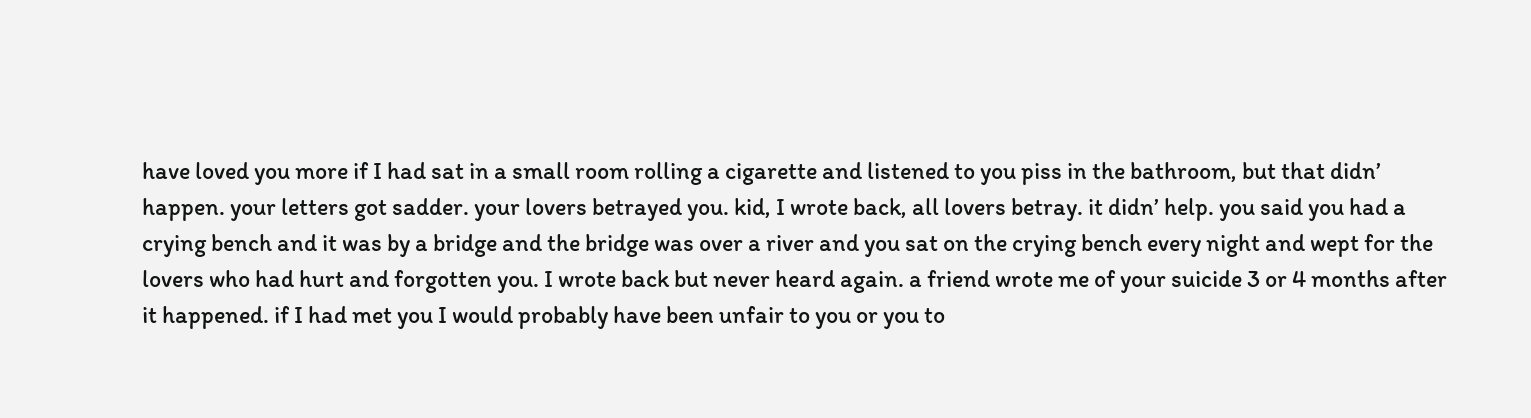have loved you more if I had sat in a small room rolling a cigarette and listened to you piss in the bathroom, but that didn’ happen. your letters got sadder. your lovers betrayed you. kid, I wrote back, all lovers betray. it didn’ help. you said you had a crying bench and it was by a bridge and the bridge was over a river and you sat on the crying bench every night and wept for the lovers who had hurt and forgotten you. I wrote back but never heard again. a friend wrote me of your suicide 3 or 4 months after it happened. if I had met you I would probably have been unfair to you or you to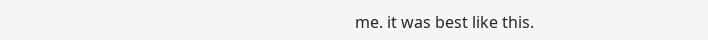me. it was best like this.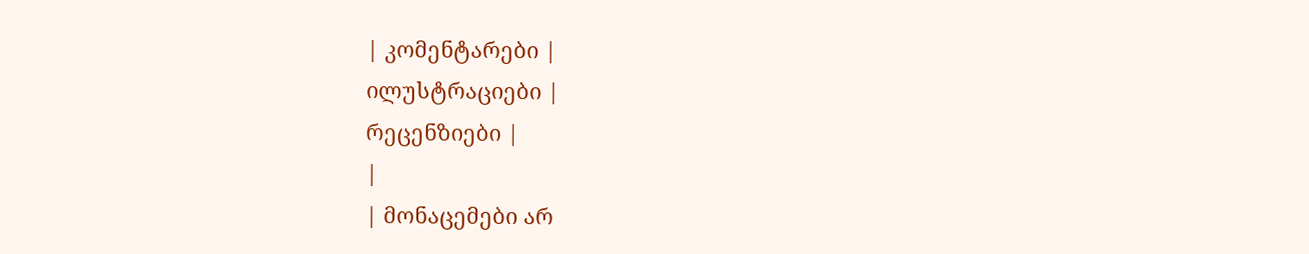| კომენტარები |
ილუსტრაციები |
რეცენზიები |
|
| მონაცემები არ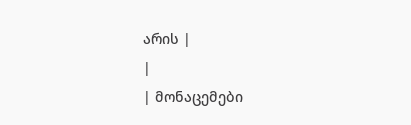არის |
|
| მონაცემები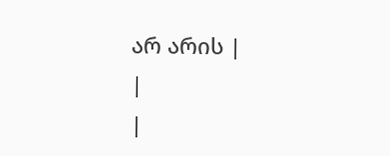არ არის |
|
|